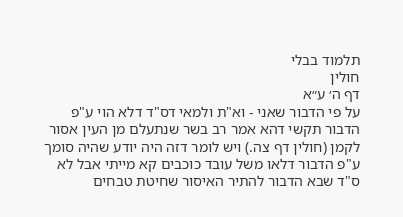תלמוד בבלי
חולין
דף ה׳ ע״א
על פי הדבור שאני - וא"ת ולמאי דס"ד דלא הוי ע"פ הדבור תקשי דהא אמר רב בשר שנתעלם מן העין אסור לקמן (חולין דף צה.) ויש לומר דזה היה יודע שהיה סומך ע"פ הדבור דלאו משל עובד כוכבים קא מייתי אבל לא ס"ד שבא הדבור להתיר האיסור שחיטת טבחים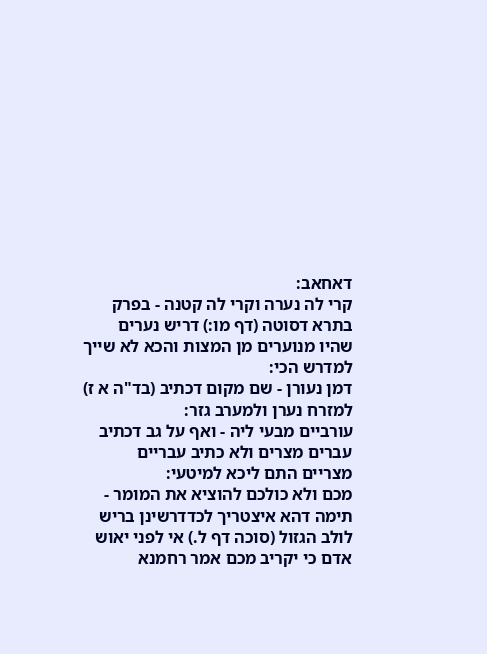דאחאב:
קרי לה נערה וקרי לה קטנה - בפרק בתרא דסוטה (דף מו:) דריש נערים שהיו מנוערים מן המצות והכא לא שייך למדרש הכי:
דמן נעורן - שם מקום דכתיב (בד"ה א ז) למזרח נערן ולמערב גזר:
עורביים מבעי ליה - ואף על גב דכתיב עברים מצרים ולא כתיב עבריים מצריים התם ליכא למיטעי:
מכם ולא כולכם להוציא את המומר - תימה דהא איצטריך לכדדרשינן בריש לולב הגזול (סוכה דף ל.) אי לפני יאוש אדם כי יקריב מכם אמר רחמנא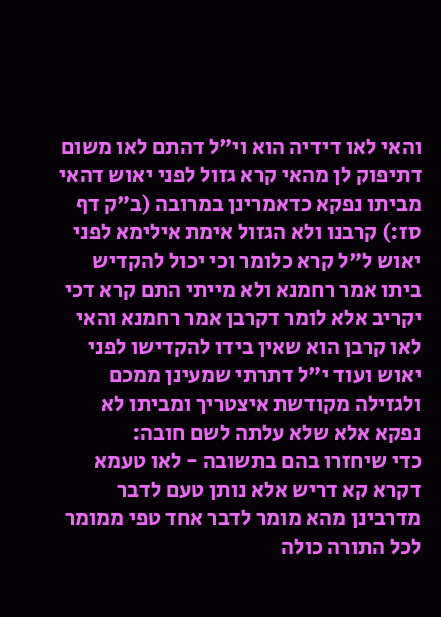והאי לאו דידיה הוא וי"ל דהתם לאו משום דתיפוק לן מהאי קרא גזול לפני יאוש דהאי מביתו נפקא כדאמרינן במרובה (ב"ק דף סז:) קרבנו ולא הגזול אימת אילימא לפני יאוש ל"ל קרא כלומר וכי יכול להקדיש ביתו אמר רחמנא ולא מייתי התם קרא דכי יקריב אלא לומר דקרבן אמר רחמנא והאי לאו קרבן הוא שאין בידו להקדישו לפני יאוש ועוד י"ל דתרתי שמעינן ממכם ולגזילה מקודשת איצטריך ומביתו לא נפקא אלא שלא עלתה לשם חובה:
כדי שיחזרו בהם בתשובה - לאו טעמא דקרא קא דריש אלא נותן טעם לדבר מדרבינן מהא מומר לדבר אחד טפי ממומר לכל התורה כולה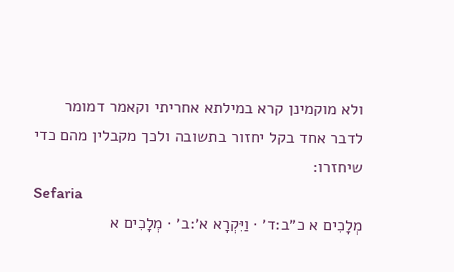ולא מוקמינן קרא במילתא אחריתי וקאמר דמומר לדבר אחד בקל יחזור בתשובה ולכך מקבלין מהם כדי שיחזרו:
Sefaria
מְלָכִים א כ״ב:ד׳ · וַיִּקְרָא א׳:ב׳ · מְלָכִים א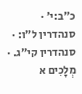כ״ב:י׳ · סנהדרין ל״ו: · סנהדרין קי״ג. · מְלָכִים א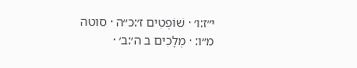י״ז:ו׳ · שׁוֹפְטִים ז׳:כ״ה · סוטה מ״ו: · מְלָכִים ב ה׳:ב׳ ·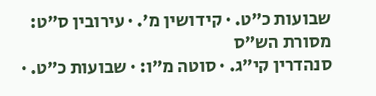שבועות כ״ט. · קידושין מ׳. · עירובין ס״ט:
מסורת הש״ס
סנהדרין קי״ג. · סוטה מ״ו: · שבועות כ״ט. ·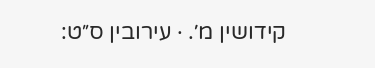קידושין מ׳. · עירובין ס״ט: